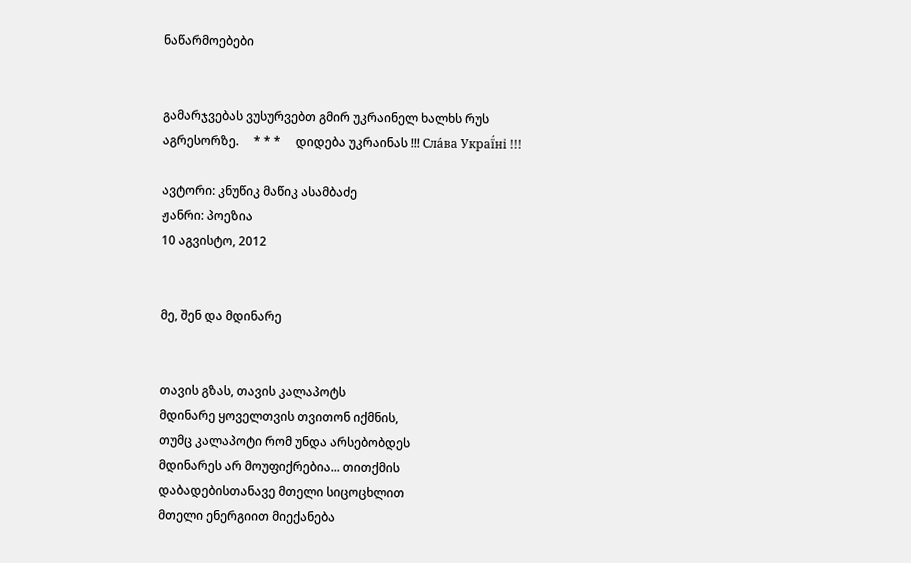ნაწარმოებები


გამარჯვებას ვუსურვებთ გმირ უკრაინელ ხალხს რუს აგრესორზე.     * * *     დიდება უკრაინას !!! Сла́ва Украї́ні !!!

ავტორი: კნუწიკ მაწიკ ასამბაძე
ჟანრი: პოეზია
10 აგვისტო, 2012


მე, შენ და მდინარე


თავის გზას, თავის კალაპოტს
მდინარე ყოველთვის თვითონ იქმნის,
თუმც კალაპოტი რომ უნდა არსებობდეს
მდინარეს არ მოუფიქრებია... თითქმის
დაბადებისთანავე მთელი სიცოცხლით
მთელი ენერგიით მიექანება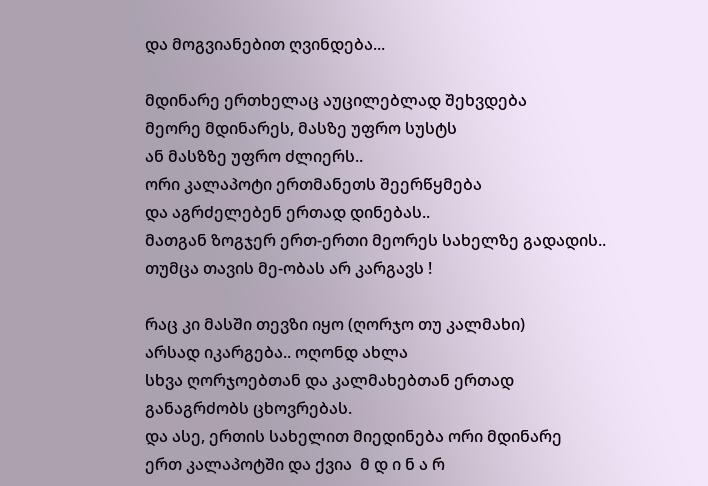და მოგვიანებით ღვინდება...

მდინარე ერთხელაც აუცილებლად შეხვდება
მეორე მდინარეს, მასზე უფრო სუსტს
ან მასზზე უფრო ძლიერს..
ორი კალაპოტი ერთმანეთს შეერწყმება
და აგრძელებენ ერთად დინებას..
მათგან ზოგჯერ ერთ-ერთი მეორეს სახელზე გადადის..
თუმცა თავის მე-ობას არ კარგავს !

რაც კი მასში თევზი იყო (ღორჯო თუ კალმახი)
არსად იკარგება.. ოღონდ ახლა
სხვა ღორჯოებთან და კალმახებთან ერთად
განაგრძობს ცხოვრებას.
და ასე, ერთის სახელით მიედინება ორი მდინარე
ერთ კალაპოტში და ქვია  მ დ ი ნ ა რ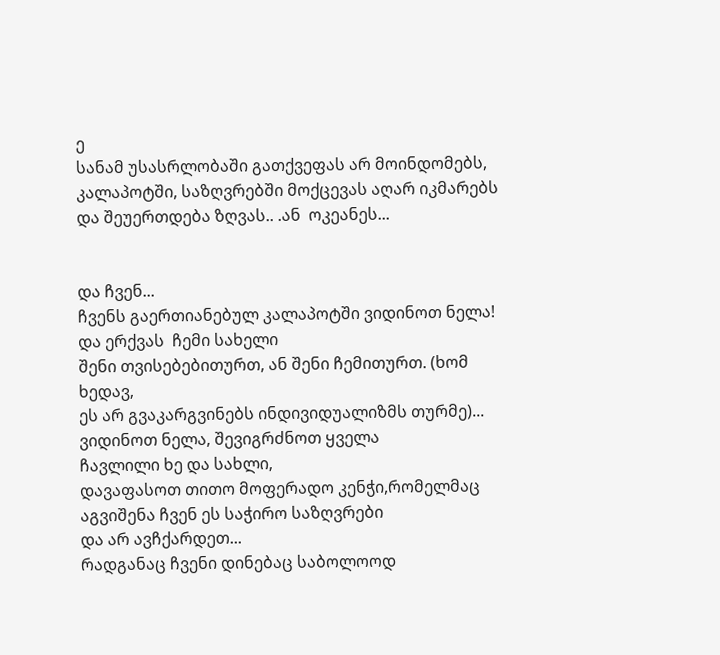ე
სანამ უსასრლობაში გათქვეფას არ მოინდომებს,
კალაპოტში, საზღვრებში მოქცევას აღარ იკმარებს
და შეუერთდება ზღვას.. .ან  ოკეანეს...


და ჩვენ...
ჩვენს გაერთიანებულ კალაპოტში ვიდინოთ ნელა!
და ერქვას  ჩემი სახელი
შენი თვისებებითურთ, ან შენი ჩემითურთ. (ხომ ხედავ,
ეს არ გვაკარგვინებს ინდივიდუალიზმს თურმე)...
ვიდინოთ ნელა, შევიგრძნოთ ყველა
ჩავლილი ხე და სახლი,
დავაფასოთ თითო მოფერადო კენჭი,რომელმაც
აგვიშენა ჩვენ ეს საჭირო საზღვრები
და არ ავჩქარდეთ...
რადგანაც ჩვენი დინებაც საბოლოოდ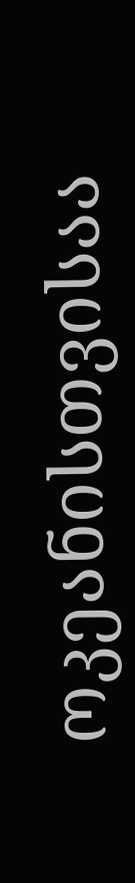ოკეანისთვისაა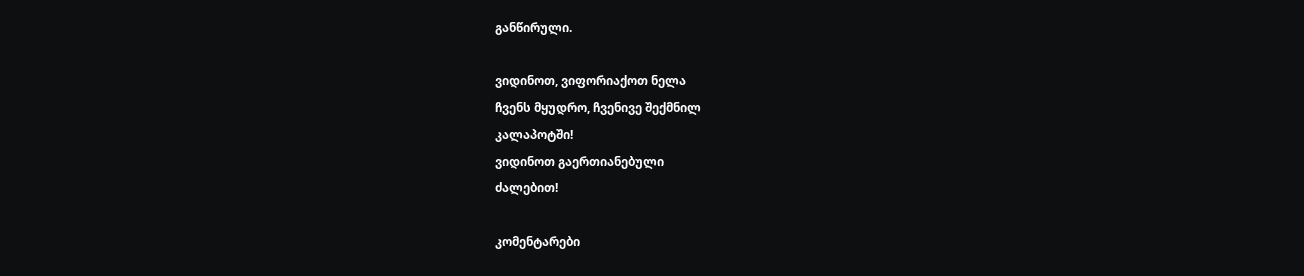განწირული.

ვიდინოთ, ვიფორიაქოთ ნელა
ჩვენს მყუდრო, ჩვენივე შექმნილ
კალაპოტში!
ვიდინოთ გაერთიანებული
ძალებით!

კომენტარები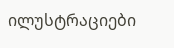ილუსტრაციები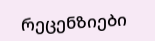რეცენზიები